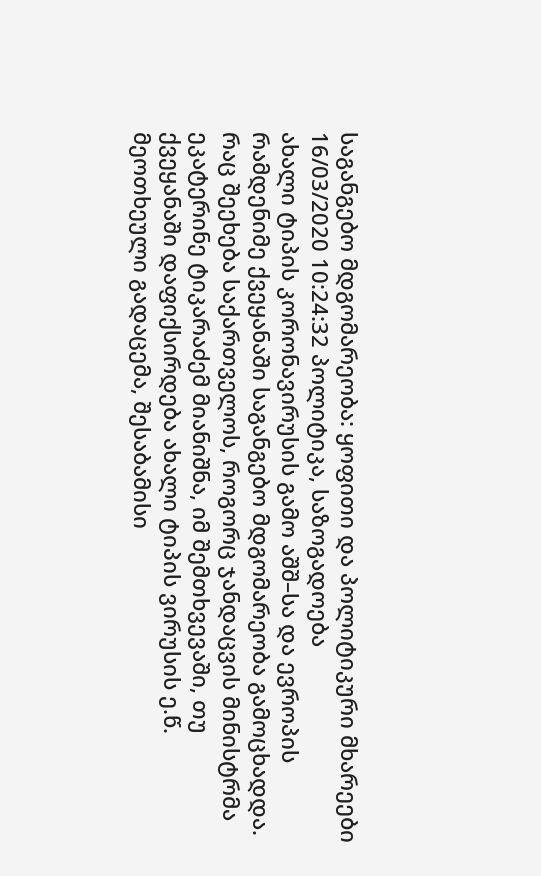საგანგებო მდგომარეობა: ყოფითი და პოლიტიკური მხარეები
16/03/2020 10:24:32 პოლიტიკა, საზოგადოება
ახალი ტიპის კორონავირუსის გამო აშშ–სა და ევროპის რამდენიმე ქვეყანაში საგანგებო მდგომარეობა გამოცხადდა. რაც შეეხება საქართველოს, როგორც ჯანდაცვის მინისტრმა ეკატერინე ტიკარაძემ მიანიშნა, იმ შემთხვევაში, თუ ქვეყანაში დაფიქსირდება ახალი ტიპის ვირუსის ე.წ. მეოთხეული გადაცემა, შესაბამისი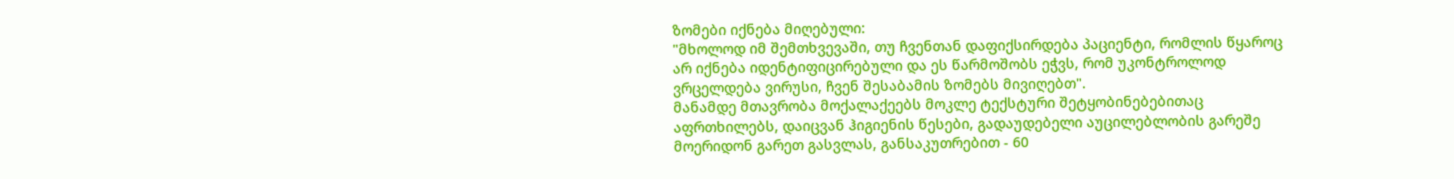ზომები იქნება მიღებული:
"მხოლოდ იმ შემთხვევაში, თუ ჩვენთან დაფიქსირდება პაციენტი, რომლის წყაროც არ იქნება იდენტიფიცირებული და ეს წარმოშობს ეჭვს, რომ უკონტროლოდ ვრცელდება ვირუსი, ჩვენ შესაბამის ზომებს მივიღებთ".
მანამდე მთავრობა მოქალაქეებს მოკლე ტექსტური შეტყობინებებითაც აფრთხილებს, დაიცვან ჰიგიენის წესები, გადაუდებელი აუცილებლობის გარეშე მოერიდონ გარეთ გასვლას, განსაკუთრებით - 60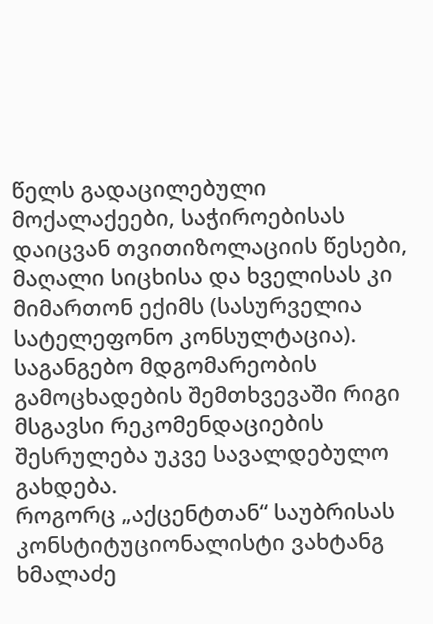წელს გადაცილებული მოქალაქეები, საჭიროებისას დაიცვან თვითიზოლაციის წესები, მაღალი სიცხისა და ხველისას კი მიმართონ ექიმს (სასურველია სატელეფონო კონსულტაცია).
საგანგებო მდგომარეობის გამოცხადების შემთხვევაში რიგი მსგავსი რეკომენდაციების შესრულება უკვე სავალდებულო გახდება.
როგორც „აქცენტთან“ საუბრისას კონსტიტუციონალისტი ვახტანგ ხმალაძე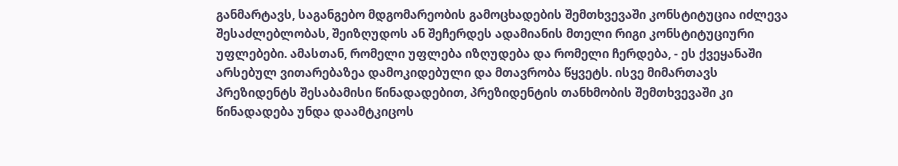განმარტავს, საგანგებო მდგომარეობის გამოცხადების შემთხვევაში კონსტიტუცია იძლევა შესაძლებლობას, შეიზღუდოს ან შეჩერდეს ადამიანის მთელი რიგი კონსტიტუციური უფლებები. ამასთან, რომელი უფლება იზღუდება და რომელი ჩერდება, - ეს ქვეყანაში არსებულ ვითარებაზეა დამოკიდებული და მთავრობა წყვეტს. ისვე მიმართავს პრეზიდენტს შესაბამისი წინადადებით, პრეზიდენტის თანხმობის შემთხვევაში კი წინადადება უნდა დაამტკიცოს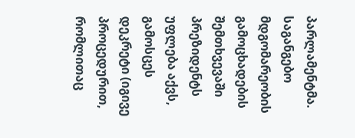პარლამენტმა. საგანგებო მდგომარეობის გამოცხადების შემთხვევაში პრეზიდენტს უფლება აქვს, გამოსცეს დეკრეტი (იგივე პროცედურით, რომლითაც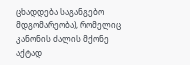ცხადდება საგანგებო მდგომარეობა), რომელიც კანონის ძალის მქონე აქტად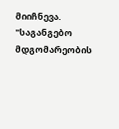მიიჩნევა.
"საგანგებო მდგომარეობის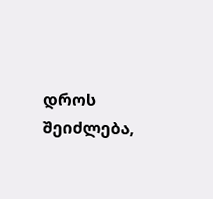დროს შეიძლება,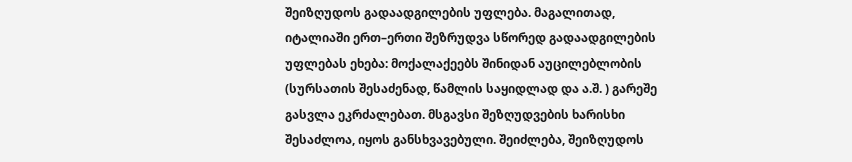შეიზღუდოს გადაადგილების უფლება. მაგალითად, იტალიაში ერთ–ერთი შეზრუდვა სწორედ გადაადგილების უფლებას ეხება: მოქალაქეებს შინიდან აუცილებლობის (სურსათის შესაძენად, წამლის საყიდლად და ა.შ. ) გარეშე გასვლა ეკრძალებათ. მსგავსი შეზღუდვების ხარისხი შესაძლოა, იყოს განსხვავებული. შეიძლება, შეიზღუდოს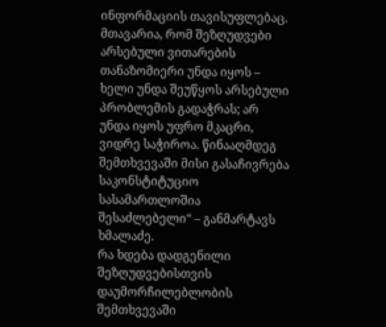ინფორმაციის თავისუფლებაც. მთავარია, რომ შეზღუდვები არსებული ვითარების თანაზომიერი უნდა იყოს – ხელი უნდა შეუწყოს არსებული პრობლემის გადაჭრას; არ უნდა იყოს უფრო მკაცრი, ვიდრე საჭიროა. წინააღმდეგ შემთხვევაში მისი გასაჩივრება საკონსტიტუციო სასამართლოშია შესაძლებელი“ – განმარტავს ხმალაძე.
რა ხდება დადგენილი შეზღუდვებისთვის დაუმორჩილებლობის შემთხვევაში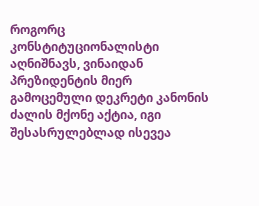როგორც კონსტიტუციონალისტი აღნიშნავს, ვინაიდან პრეზიდენტის მიერ გამოცემული დეკრეტი კანონის ძალის მქონე აქტია, იგი შესასრულებლად ისევეა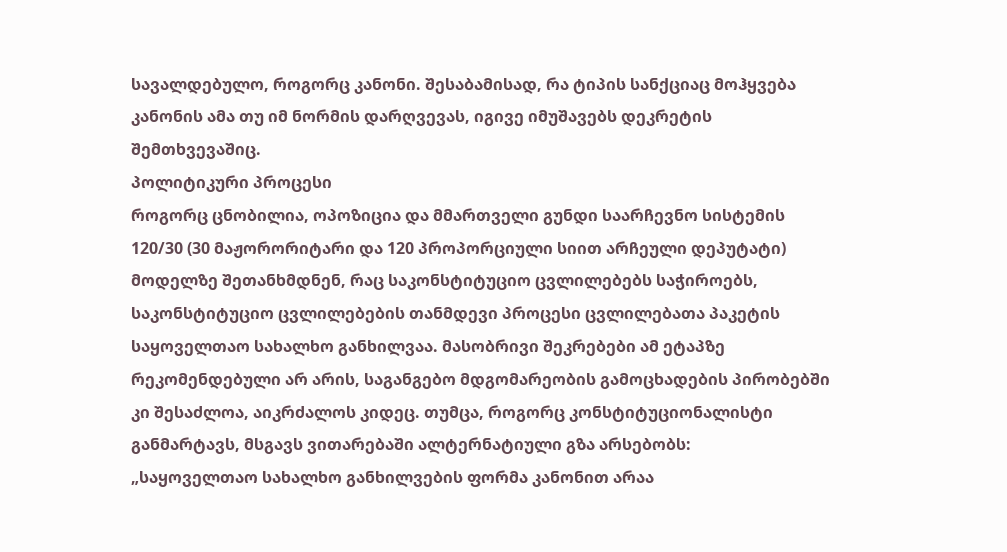სავალდებულო, როგორც კანონი. შესაბამისად, რა ტიპის სანქციაც მოჰყვება კანონის ამა თუ იმ ნორმის დარღვევას, იგივე იმუშავებს დეკრეტის შემთხვევაშიც.
პოლიტიკური პროცესი
როგორც ცნობილია, ოპოზიცია და მმართველი გუნდი საარჩევნო სისტემის 120/30 (30 მაჟორორიტარი და 120 პროპორციული სიით არჩეული დეპუტატი) მოდელზე შეთანხმდნენ, რაც საკონსტიტუციო ცვლილებებს საჭიროებს, საკონსტიტუციო ცვლილებების თანმდევი პროცესი ცვლილებათა პაკეტის საყოველთაო სახალხო განხილვაა. მასობრივი შეკრებები ამ ეტაპზე რეკომენდებული არ არის, საგანგებო მდგომარეობის გამოცხადების პირობებში კი შესაძლოა, აიკრძალოს კიდეც. თუმცა, როგორც კონსტიტუციონალისტი განმარტავს, მსგავს ვითარებაში ალტერნატიული გზა არსებობს:
„საყოველთაო სახალხო განხილვების ფორმა კანონით არაა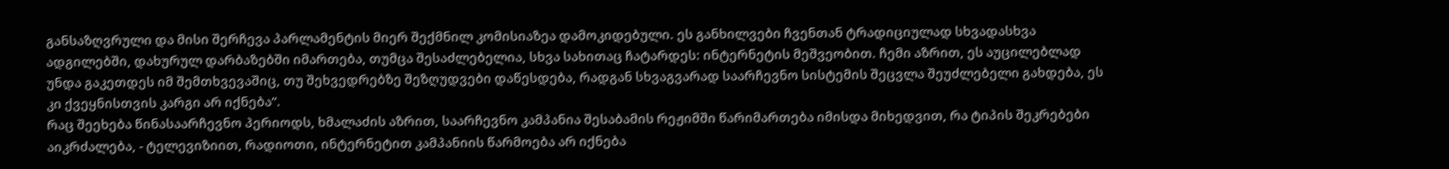განსაზღვრული და მისი შერჩევა პარლამენტის მიერ შექმნილ კომისიაზეა დამოკიდებული. ეს განხილვები ჩვენთან ტრადიციულად სხვადასხვა ადგილებში, დახურულ დარბაზებში იმართება, თუმცა შესაძლებელია, სხვა სახითაც ჩატარდეს: ინტერნეტის მეშვეობით. ჩემი აზრით, ეს აუცილებლად უნდა გაკეთდეს იმ შემთხვევაშიც, თუ შეხვედრებზე შეზღუდვები დაწესდება, რადგან სხვაგვარად საარჩევნო სისტემის შეცვლა შეუძლებელი გახდება, ეს კი ქვეყნისთვის კარგი არ იქნება“.
რაც შეეხება წინასაარჩევნო პერიოდს, ხმალაძის აზრით, საარჩევნო კამპანია შესაბამის რეჟიმში წარიმართება იმისდა მიხედვით, რა ტიპის შეკრებები აიკრძალება, - ტელევიზიით, რადიოთი, ინტერნეტით კამპანიის წარმოება არ იქნება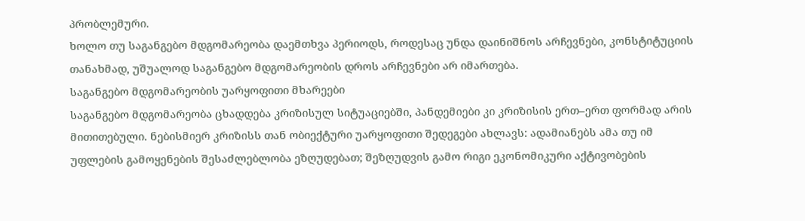პრობლემური.
ხოლო თუ საგანგებო მდგომარეობა დაემთხვა პერიოდს, როდესაც უნდა დაინიშნოს არჩევნები, კონსტიტუციის თანახმად, უშუალოდ საგანგებო მდგომარეობის დროს არჩევნები არ იმართება.
საგანგებო მდგომარეობის უარყოფითი მხარეები
საგანგებო მდგომარეობა ცხადდება კრიზისულ სიტუაციებში, პანდემიები კი კრიზისის ერთ–ერთ ფორმად არის მითითებული. ნებისმიერ კრიზისს თან ობიექტური უარყოფითი შედეგები ახლავს: ადამიანებს ამა თუ იმ უფლების გამოყენების შესაძლებლობა ეზღუდებათ; შეზღუდვის გამო რიგი ეკონომიკური აქტივობების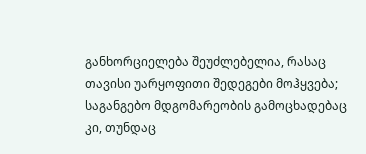განხორციელება შეუძლებელია, რასაც თავისი უარყოფითი შედეგები მოჰყვება; საგანგებო მდგომარეობის გამოცხადებაც კი, თუნდაც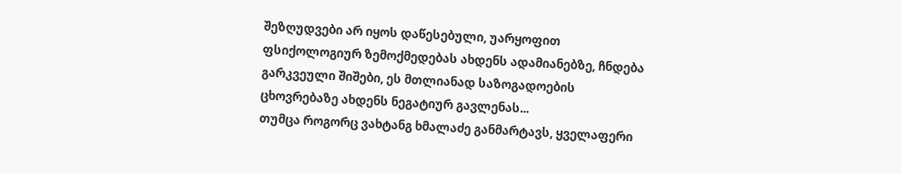შეზღუდვები არ იყოს დაწესებული, უარყოფით ფსიქოლოგიურ ზემოქმედებას ახდენს ადამიანებზე, ჩნდება გარკვეული შიშები, ეს მთლიანად საზოგადოების ცხოვრებაზე ახდენს ნეგატიურ გავლენას...
თუმცა როგორც ვახტანგ ხმალაძე განმარტავს, ყველაფერი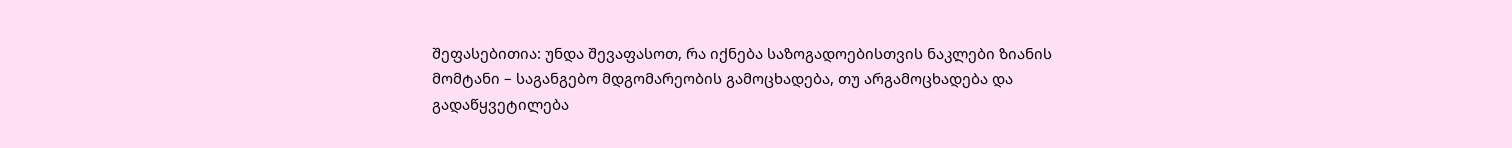შეფასებითია: უნდა შევაფასოთ, რა იქნება საზოგადოებისთვის ნაკლები ზიანის მომტანი – საგანგებო მდგომარეობის გამოცხადება, თუ არგამოცხადება და გადაწყვეტილება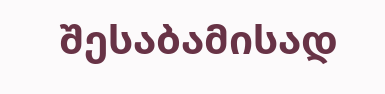შესაბამისად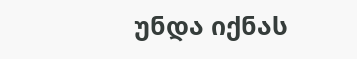უნდა იქნას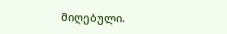მიღებული.